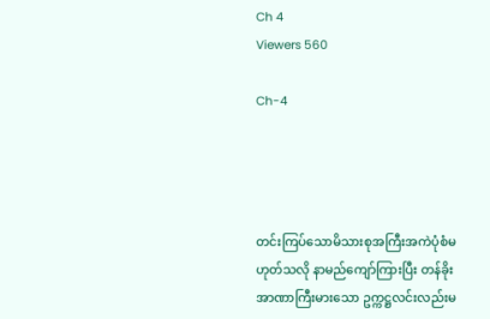Ch 4
Viewers 560

Ch-4




တင်းကြပ်သောမိသားစုအကြီးအကဲပုံစံမဟုတ်သလို နာမည်ကျော်ကြားပြီး တန်ခိုးအာဏာကြီးမားသော ဥက္ကဋ္ဌလင်းလည်းမ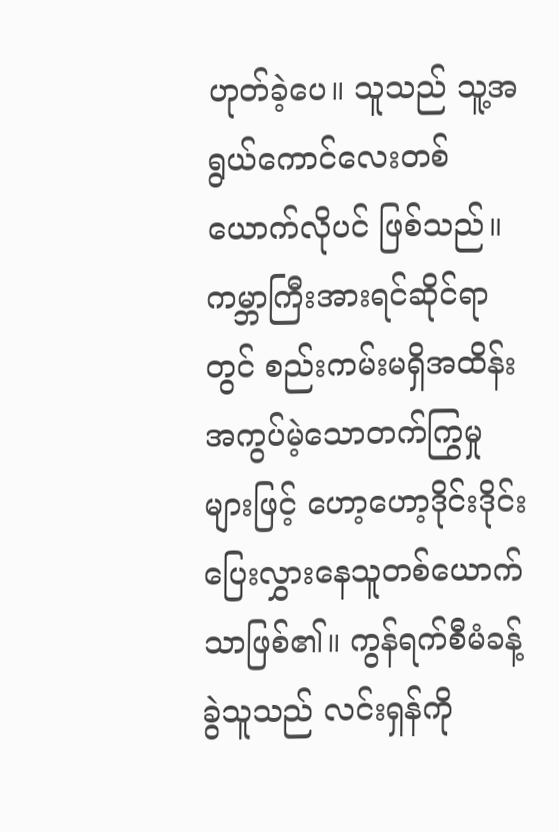ဟုတ်ခဲ့ပေ။ သူသည် သူ့အရွယ်ကောင်လေးတစ်ယောက်လိုပင် ဖြစ်သည်။ ကမ္ဘာကြီးအားရင်ဆိုင်ရာတွင် စည်းကမ်းမရှိအထိန်းအကွပ်မဲ့သောတက်ကြွမှုများဖြင့် ဟော့ဟော့ဒိုင်းဒိုင်းပြေးလွှားနေသူတစ်ယောက်သာဖြစ်၏။ ကွန်ရက်စီမံခန့်ခွဲသူသည် လင်းရှန်ကို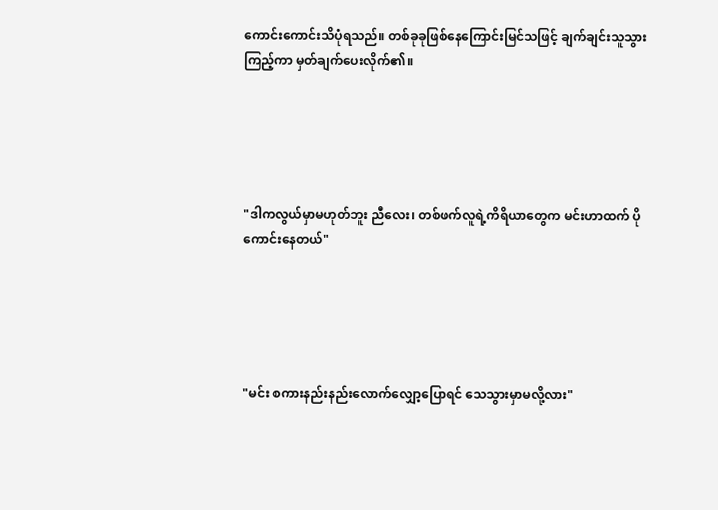ကောင်းကောင်းသိပုံရသည်။ တစ်ခုခုဖြစ်နေကြောင်းမြင်သဖြင့် ချက်ချင်းသူသွားကြည့်ကာ မှတ်ချက်ပေးလိုက်၏။





"ဒါကလွယ်မှာမဟုတ်ဘူး ညီလေး၊ တစ်ဖက်လူရဲ့ကိရိယာတွေက မင်းဟာထက် ပိုကောင်းနေတယ်"





"မင်း စကားနည်းနည်းလောက်လျှော့ပြောရင် သေသွားမှာမလို့လား"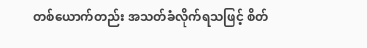တစ်ယောက်တည်း အသတ်ခံလိုက်ရသဖြင့် စိတ်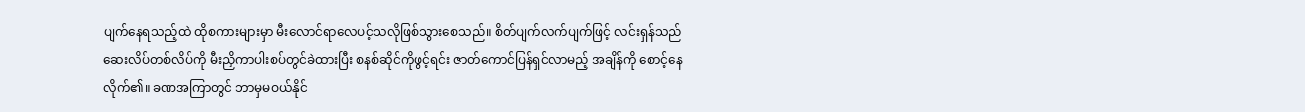ပျက်နေရသည့်ထဲ ထိုစကားများမှာ မီးလောင်ရာလေပင့်သလိုဖြစ်သွားစေသည်။ စိတ်ပျက်လက်ပျက်ဖြင့် လင်းရှန်သည် ဆေးလိပ်တစ်လိပ်ကို မီးညှိကာပါးစပ်တွင်ခဲထားပြီး စနစ်ဆိုင်ကိုဖွင့်ရင်း ဇာတ်ကောင်ပြန်ရှင်လာမည့် အချိန်ကို စောင့်နေလိုက်၏။ ခဏအကြာတွင် ဘာမှမဝယ်နိုင်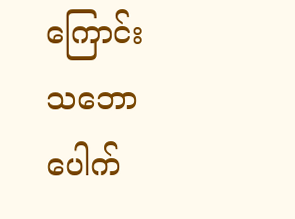ကြောင်း သဘောပေါက်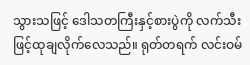သွားသဖြင့် ဒေါသတကြီးနှင့်စားပွဲကို လက်သီးဖြင့်ထုချလိုက်လေသည်။ ရုတ်တရက် လင်းဝမ်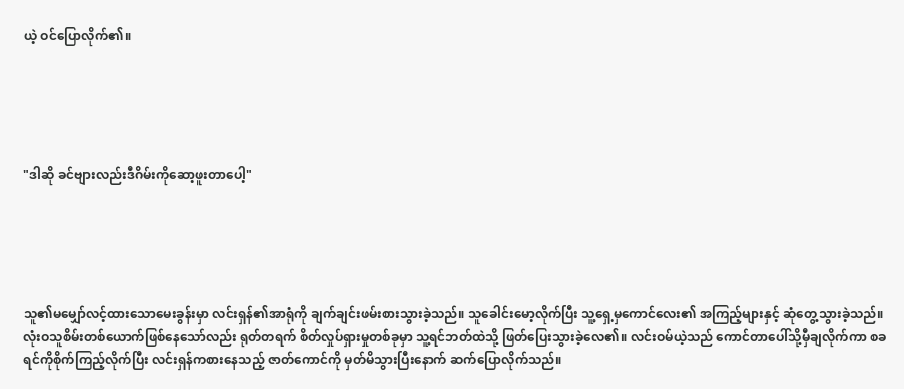ယဲ့ ဝင်ပြောလိုက်၏။





"ဒါဆို ခင်ဗျားလည်းဒီဂိမ်းကိုဆော့ဖူးတာပေါ့"





သူ၏မမျှော်လင့်ထားသောမေးခွန်းမှာ လင်းရှန်၏အာရုံကို ချက်ချင်းဖမ်းစားသွားခဲ့သည်။ သူခေါင်းမော့လိုက်ပြီး သူ့ရှေ့မှကောင်လေး၏ အကြည့်များနှင့် ဆုံတွေ့သွားခဲ့သည်။ လုံးဝသူစိမ်းတစ်ယောက်ဖြစ်နေသော်လည်း ရုတ်တရက် စိတ်လှုပ်ရှားမှုတစ်ခုမှာ သူ့ရင်ဘတ်ထဲသို့ ဖြတ်ပြေးသွားခဲ့လေ၏။ လင်းဝမ်ယဲ့သည် ကောင်တာပေါ်သို့မှီချလိုက်ကာ စခရင်ကိုစိုက်ကြည့်လိုက်ပြီး လင်းရှန်ကစားနေသည့် ဇာတ်ကောင်ကို မှတ်မိသွားပြီးနောက် ဆက်ပြောလိုက်သည်။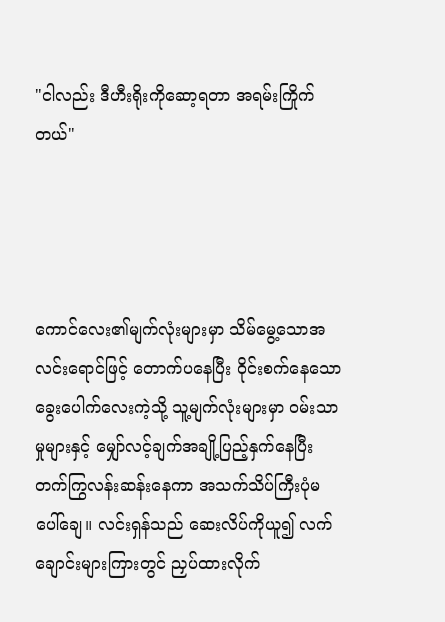"ငါလည်း ဒီဟီးရိုးကိုဆော့ရတာ အရမ်းကြိုက်တယ်"




ကောင်လေး၏မျက်လုံးများမှာ သိမ်မွေ့သောအလင်းရောင်ဖြင့် တောက်ပနေပြီး ဝိုင်းစက်နေသော ခွေးပေါက်လေးကဲ့သို့ သူ့မျက်လုံးများမှာ ဝမ်းသာမှုများနှင့် မျှော်လင့်ချက်အချို့ပြည့်နှက်နေပြီး တက်ကြွလန်းဆန်းနေကာ အသက်သိပ်ကြီးပုံမပေါ်ချေ။ လင်းရှန်သည် ဆေးလိပ်ကိုယူ၍ လက်ချောင်းများကြားတွင် ညှပ်ထားလိုက်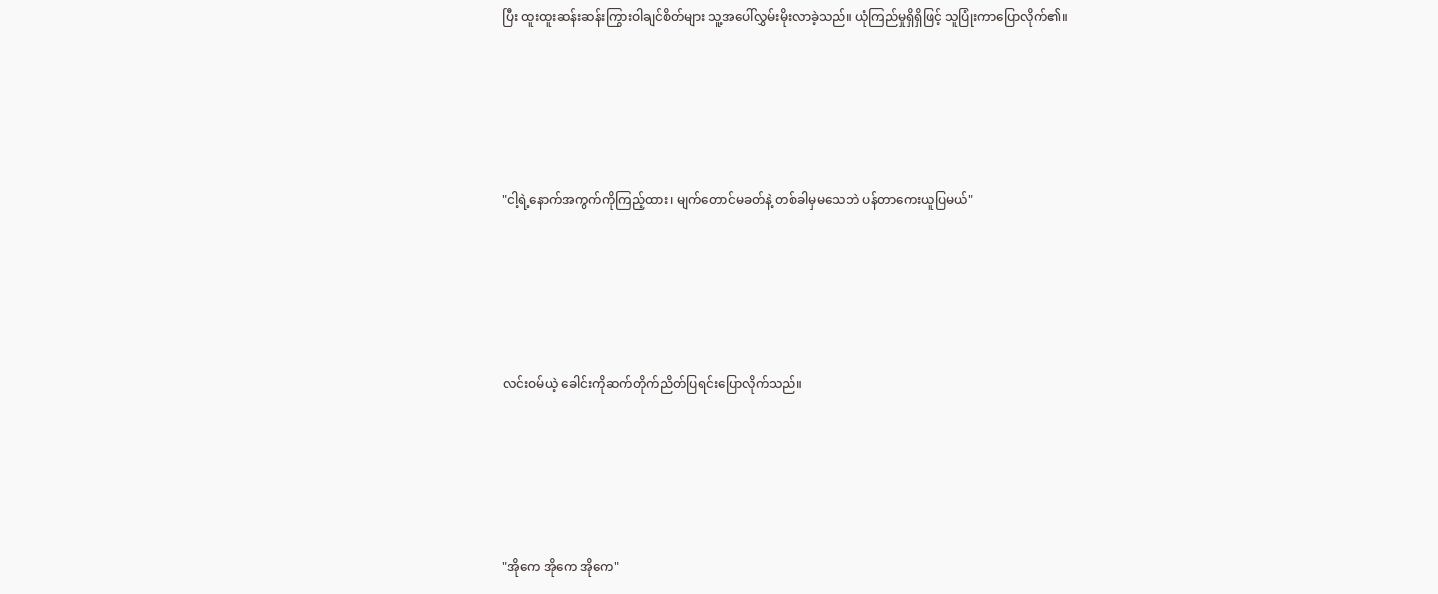ပြီး ထူးထူးဆန်းဆန်းကြွားဝါချင်စိတ်များ သူ့အပေါ်လွှမ်းမိုးလာခဲ့သည်။ ယုံကြည်မှုရှိရှိဖြင့် သူပြုံးကာပြောလိုက်၏။





"ငါ့ရဲ့နောက်အကွက်ကိုကြည့်ထား၊ မျက်တောင်မခတ်နဲ့ တစ်ခါမှမသေဘဲ ပန်တာကေးယူပြမယ်"





လင်းဝမ်ယဲ့ ခေါင်းကိုဆက်တိုက်ညိတ်ပြရင်းပြောလိုက်သည်။





"အိုကေ အိုကေ အိုကေ"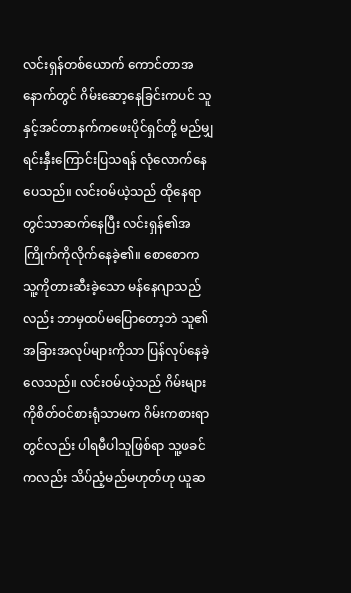လင်းရှန်တစ်ယောက် ကောင်တာအနောက်တွင် ဂိမ်းဆော့နေခြင်းကပင် သူနှင့်အင်တာနက်ကဖေးပိုင်ရှင်တို့ မည်မျှရင်းနှီးကြောင်းပြသရန် လုံလောက်နေပေသည်။ လင်းဝမ်ယဲ့သည် ထိုနေရာတွင်သာဆက်နေပြီး လင်းရှန်၏အကြိုက်ကိုလိုက်နေခဲ့၏။ စောစောက သူ့ကိုတားဆီးခဲ့သော မန်နေဂျာသည်လည်း ဘာမှထပ်မပြောတော့ဘဲ သူ၏အခြားအလုပ်များကိုသာ ပြန်လုပ်နေခဲ့လေသည်။ လင်းဝမ်ယဲ့သည် ဂိမ်းများကိုစိတ်ဝင်စားရုံသာမက ဂိမ်းကစားရာတွင်လည်း ပါရမီပါသူဖြစ်ရာ သူ့ဖခင်ကလည်း သိပ်ညံ့မည်မဟုတ်ဟု ယူဆ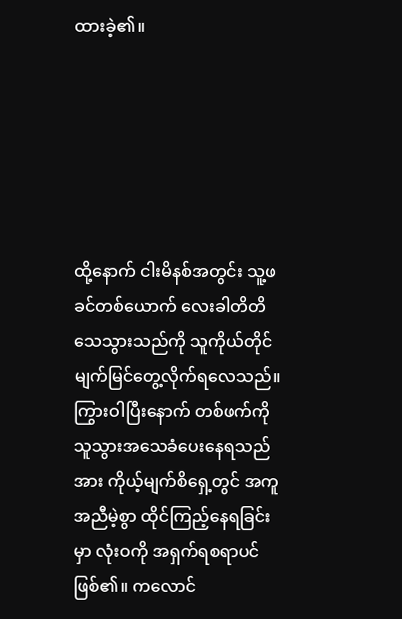ထားခဲ့၏။






ထို့နောက် ငါးမိနစ်အတွင်း သူ့ဖခင်တစ်ယောက် လေးခါတိတိသေသွားသည်ကို သူကိုယ်တိုင်မျက်မြင်တွေ့လိုက်ရလေသည်။ ကြွားဝါပြီးနောက် တစ်ဖက်ကိုသူသွားအသေခံပေးနေရသည်အား ကိုယ့်မျက်စိရှေ့တွင် အကူအညီမဲ့စွာ ထိုင်ကြည့်နေရခြင်းမှာ လုံးဝကို အရှက်ရစရာပင်ဖြစ်၏။ ကလောင်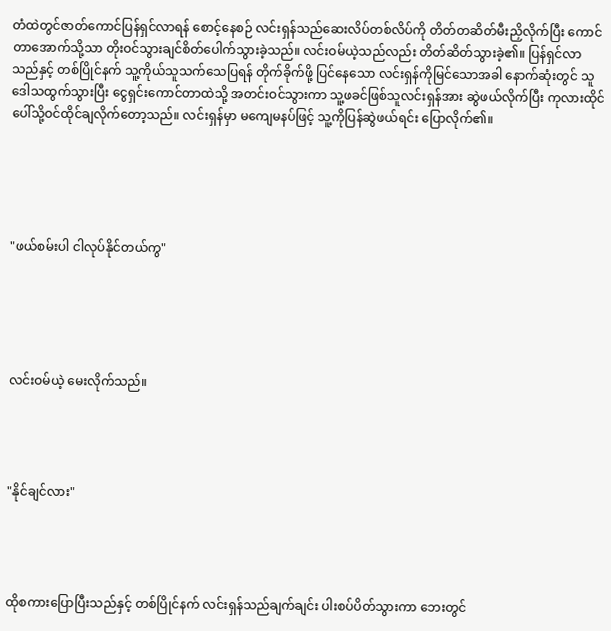တံထဲတွင်ဇာတ်ကောင်ပြန်ရှင်လာရန် စောင့်နေစဉ် လင်းရှန်သည်ဆေးလိပ်တစ်လိပ်ကို တိတ်တဆိတ်မီးညှိလိုက်ပြီး ကောင်တာအောက်သို့သာ တိုးဝင်သွားချင်စိတ်ပေါက်သွားခဲ့သည်။ လင်းဝမ်ယဲ့သည်လည်း တိတ်ဆိတ်သွားခဲ့၏။ ပြန်ရှင်လာသည်နှင့် တစ်ပြိုင်နက် သူ့ကိုယ်သူသက်သေပြရန် တိုက်ခိုက်ဖို့ ပြင်နေသော လင်းရှန်ကိုမြင်သောအခါ နောက်ဆုံးတွင် သူဒေါသထွက်သွားပြီး ငွေရှင်းကောင်တာထဲသို့ အတင်းဝင်သွားကာ သူ့ဖခင်ဖြစ်သူလင်းရှန်အား ဆွဲဖယ်လိုက်ပြီး ကုလားထိုင်ပေါ်သို့ဝင်ထိုင်ချလိုက်တော့သည်။ လင်းရှန်မှာ မကျေမနပ်ဖြင့် သူ့ကိုပြန်ဆွဲဖယ်ရင်း ပြောလိုက်၏။





"ဖယ်စမ်းပါ ငါလုပ်နိုင်တယ်ကွ"





လင်းဝမ်ယဲ့ မေးလိုက်သည်။




"နိုင်ချင်လား"




ထိုစကားပြောပြီးသည်နှင့် တစ်ပြိုင်နက် လင်းရှန်သည်ချက်ချင်း ပါးစပ်ပိတ်သွားကာ ဘေးတွင်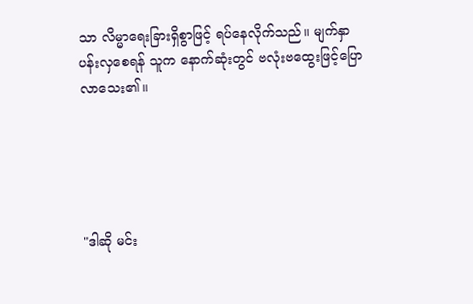သာ လိမ္မာရေးခြားရှိစွာဖြင့် ရပ်နေလိုက်သည်။ မျက်နှာပန်းလှစေရန် သူက နောက်ဆုံးတွင် ဗလုံးဗထွေးဖြင့်ပြောလာသေး၏။





"ဒါဆို မင်း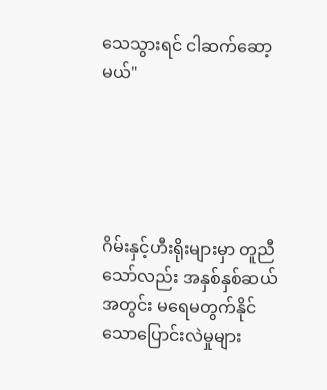သေသွားရင် ငါဆက်ဆော့မယ်"





ဂိမ်းနှင့်ဟီးရိုးများမှာ တူညီသော်လည်း အနှစ်နှစ်ဆယ်အတွင်း မရေမတွက်နိုင်သောပြောင်းလဲမှုများ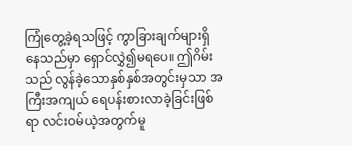ကြုံတွေ့ခဲ့ရသဖြင့် ကွာခြားချက်များရှိနေသည်မှာ ရှောင်လွှဲ၍မရပေ။ ဤဂိမ်းသည် လွန်ခဲ့သောနှစ်နှစ်အတွင်းမှသာ အကြီးအကျယ် ရေပန်းစားလာခဲ့ခြင်းဖြစ်ရာ လင်းဝမ်ယဲ့အတွက်မူ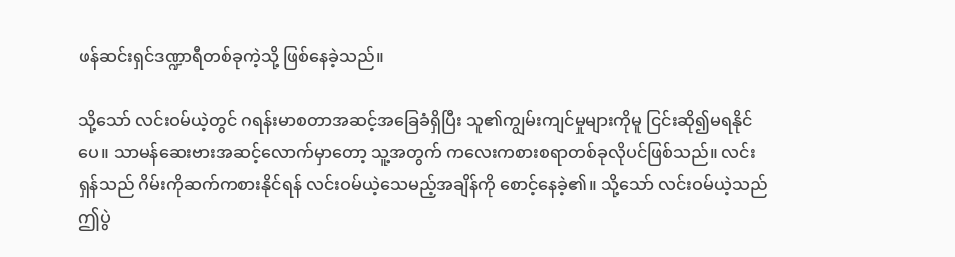ဖန်ဆင်းရှင်ဒဏ္ဍာရီတစ်ခုကဲ့သို့ ဖြစ်နေခဲ့သည်။

သို့သော် လင်းဝမ်ယဲ့တွင် ဂရန်းမာစတာအဆင့်အခြေခံရှိပြီး သူ၏ကျွမ်းကျင်မှုများကိုမူ ငြင်းဆို၍မရနိုင်ပေ။ သာမန်‌ဆေးဗားအဆင့်လောက်မှာတော့ သူ့အတွက် ကလေးကစားစရာတစ်ခုလိုပင်ဖြစ်သည်။ လင်းရှန်သည် ဂိမ်းကိုဆက်ကစားနိုင်ရန် လင်းဝမ်ယဲ့သေမည့်အချိန်ကို စောင့်နေခဲ့၏။ သို့သော် လင်းဝမ်ယဲ့သည် ဤပွဲ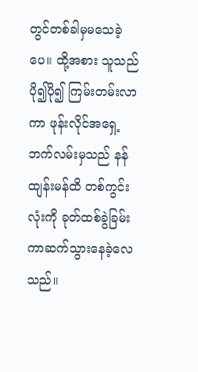တွင်တစ်ခါမှမသေခဲ့ပေ။ ထို့အစား သူသည်ပို၍ပို၍ ကြမ်းတမ်းလာကာ ဖုန်းလိုင်အရှေ့ဘက်လမ်းမှသည် နန်ထျန်းမန်ထိ တစ်ကွင်းလုံးကို ခုတ်ထစ်ခွဲခြမ်းကာဆက်သွားနေခဲ့လေသည်။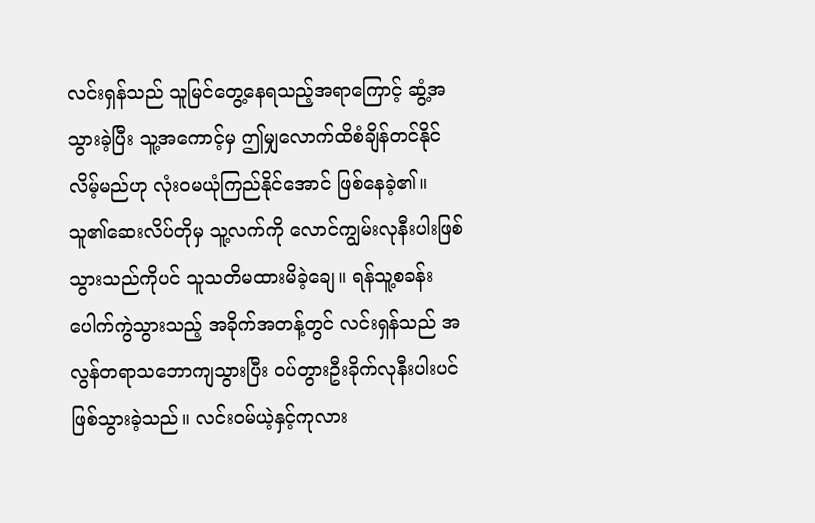လင်းရှန်သည် သူမြင်တွေ့နေရသည့်အရာကြောင့် ဆွံ့အသွားခဲ့ပြီး သူ့အကောင့်မှ ဤမျှလောက်ထိစံချိန်တင်နိုင်လိမ့်မည်ဟု လုံးဝမယုံကြည်နိုင်အောင် ဖြစ်နေခဲ့၏။ သူ၏ဆေးလိပ်တိုမှ သူ့လက်ကို လောင်ကျွမ်းလုနီးပါးဖြစ်သွားသည်ကိုပင် သူသတိမထားမိခဲ့ချေ။ ရန်သူ့စခန်း ပေါက်ကွဲသွားသည့် အခိုက်အတန့်တွင် လင်းရှန်သည် အလွန်တရာသဘောကျသွားပြီး ဝပ်တွားဦးခိုက်လုနီးပါးပင် ဖြစ်သွားခဲ့သည်။ လင်းဝမ်ယဲ့နှင့်ကုလား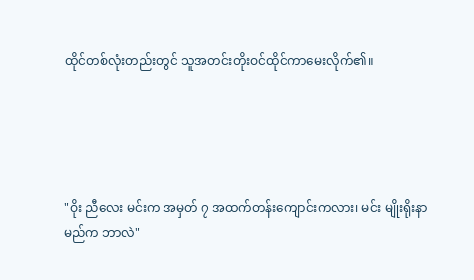ထိုင်တစ်လုံးတည်းတွင် သူအတင်းတိုးဝင်ထိုင်ကာမေးလိုက်၏။





"ဝိုး ညီလေး မင်းက အမှတ် ၇ အထက်တန်းကျောင်းကလား၊ မင်း မျိုးရိုးနာမည်က ဘာလဲ"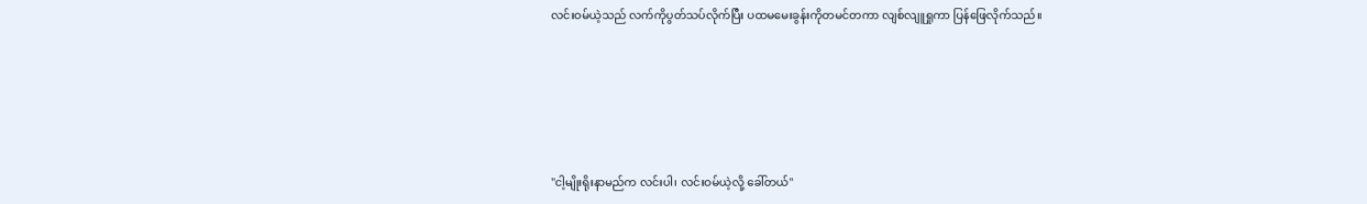လင်းဝမ်ယဲ့သည် လက်ကိုပွတ်သပ်လိုက်ပြီး ပထမမေးခွန်းကိုတမင်တကာ လျစ်လျူရှုကာ ပြန်ဖြေလိုက်သည်။





"ငါ့မျိုးရိုးနာမည်က လင်းပါ၊ လင်းဝမ်ယဲ့လို့ ခေါ်တယ်"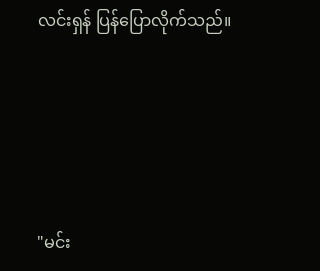လင်းရှန် ပြန်ပြောလိုက်သည်။





"မင်း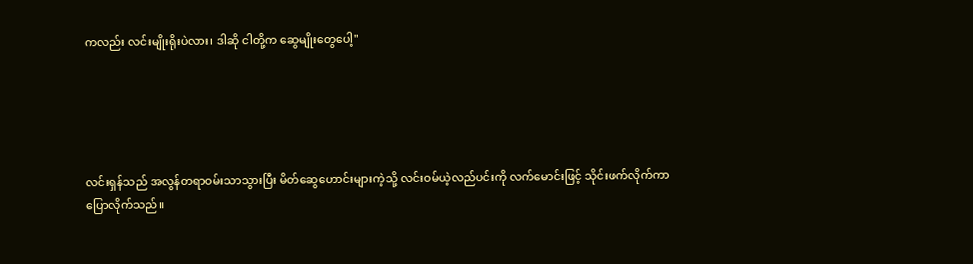ကလည်း လင်းမျိုးရိုးပဲလား၊ ဒါဆို ငါတို့က ဆွေမျိုးတွေပေါ့"





လင်းရှန်သည် အလွန်တရာဝမ်းသာသွားပြီး မိတ်ဆွေဟောင်းများကဲ့သို့ လင်းဝမ်ယဲ့လည်ပင်းကို လက်မောင်းဖြင့် သိုင်းဖက်လိုက်ကာပြောလိုက်သည်။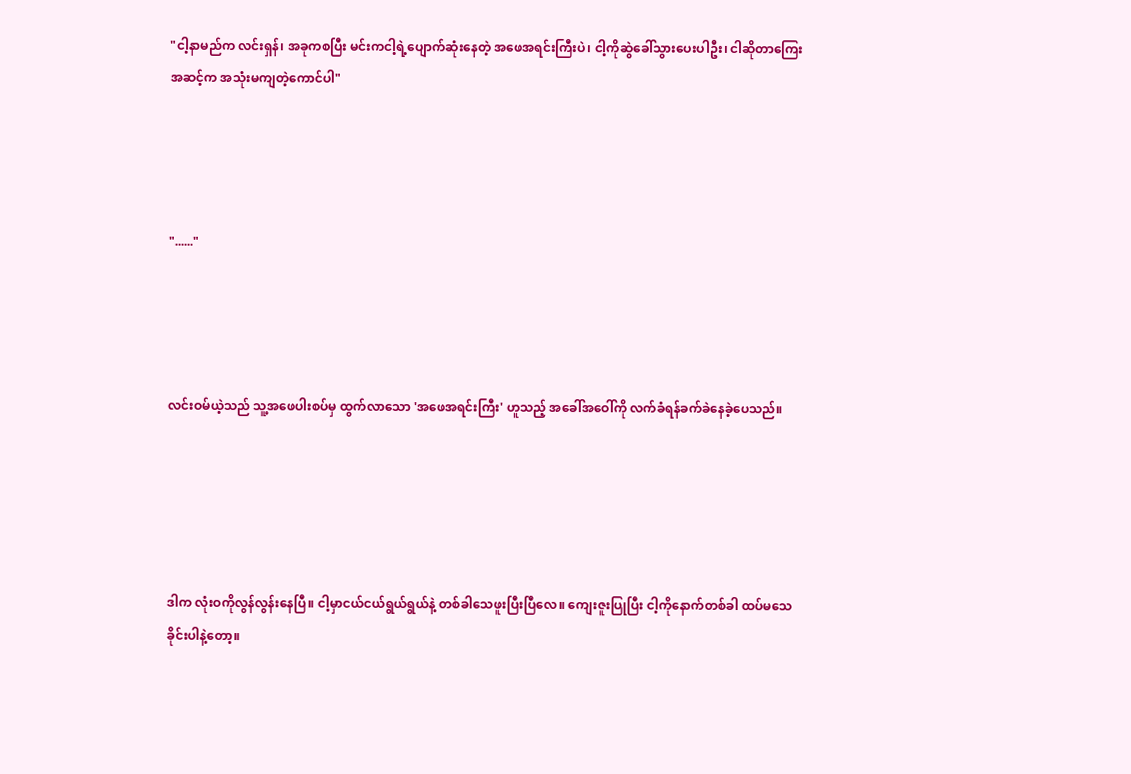"ငါ့နာမည်က လင်းရှန်၊ အခုကစပြီး မင်းကငါ့ရဲ့ပျောက်ဆုံးနေတဲ့ အဖေအရင်းကြီးပဲ၊ ငါ့ကိုဆွဲခေါ်သွားပေးပါဦး၊ ငါဆိုတာကြေးအဆင့်က အသုံးမကျတဲ့ကောင်ပါ"




"......"




လင်းဝမ်ယဲ့သည် သူ့အဖေပါးစပ်မှ ထွက်လာသော 'အဖေအရင်းကြီး' ဟူသည့် အခေါ်အဝေါ်ကို လက်ခံရန်ခက်ခဲနေခဲ့ပေသည်။





ဒါက လုံးဝကိုလွန်လွန်းနေပြီ။ ငါ့မှာငယ်ငယ်ရွယ်ရွယ်နဲ့ တစ်ခါသေဖူးပြီးပြီလေ။ ကျေးဇူးပြုပြီး ငါ့ကိုနောက်တစ်ခါ ထပ်မသေခိုင်းပါနဲ့တော့။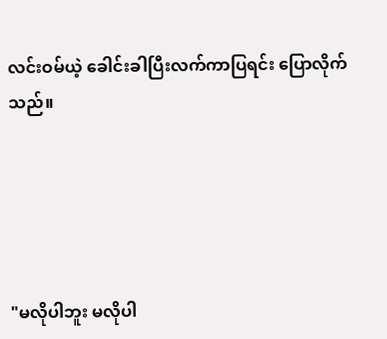လင်းဝမ်ယဲ့ ခေါင်းခါပြီးလက်ကာပြရင်း ပြောလိုက်သည်။





"မလိုပါဘူး မလိုပါ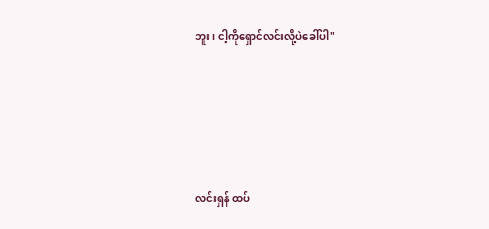ဘူး၊ ငါ့ကိုရှောင်လင်းလို့ပဲခေါ်ပါ"





လင်းရှန် ထပ်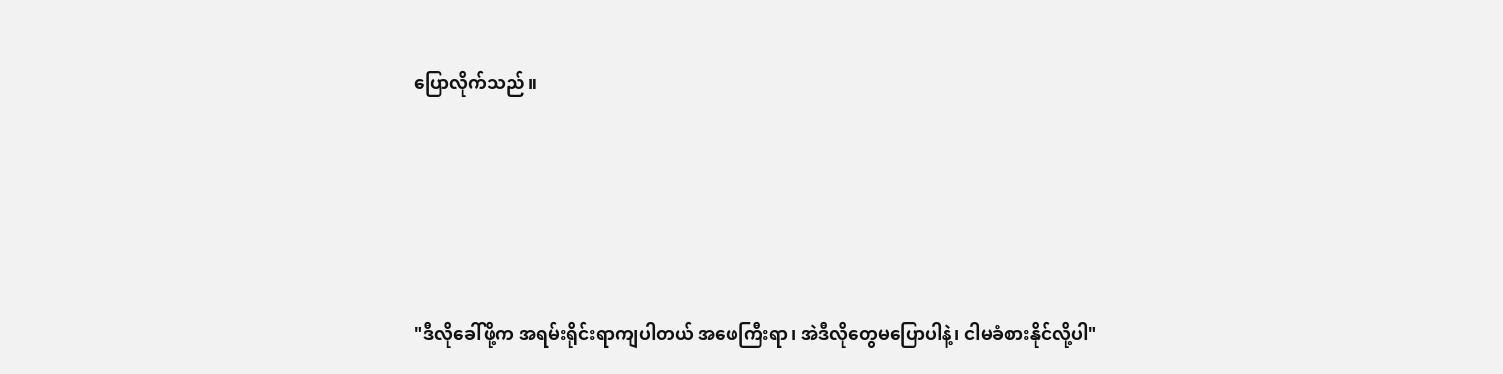ပြောလိုက်သည်။





"ဒီလိုခေါ်ဖို့က အရမ်းရိုင်းရာကျပါတယ် အဖေကြီးရာ၊ အဲဒီလိုတွေမပြောပါနဲ့၊ ငါမခံစားနိုင်လို့ပါ"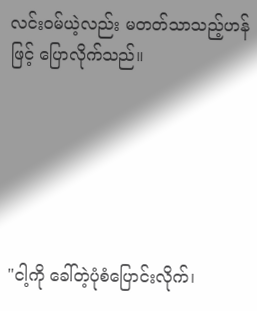လင်းဝမ်ယဲ့လည်း မတတ်သာသည့်ဟန်ဖြင့် ပြောလိုက်သည်။






"ငါ့ကို ခေါ်တဲ့ပုံစံပြောင်းလိုက်၊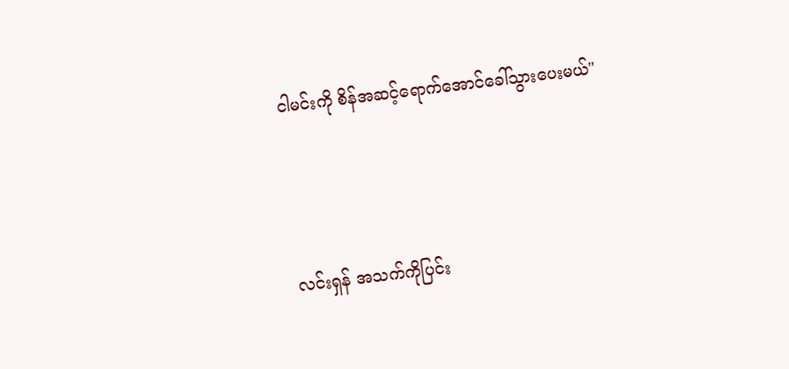ငါမင်းကို စိန်အဆင့်ရောက်အောင်ခေါ်သွားပေးမယ်"





လင်းရှန် အသက်ကိုပြင်း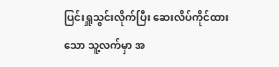ပြင်းရှူသွင်းလိုက်ပြီး ဆေးလိပ်ကိုင်ထားသော သူ့လက်မှာ အ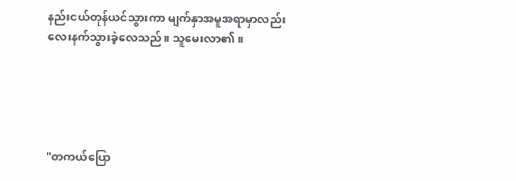နည်းငယ်တုန်ယင်သွားကာ မျက်နှာအမူအရာမှာလည်း လေးနက်သွားခဲ့လေသည်။ သူမေးလာ၏။





"တကယ်ပြော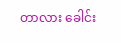တာလား ခေါင်း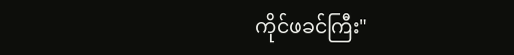ကိုင်ဖခင်ကြီး"